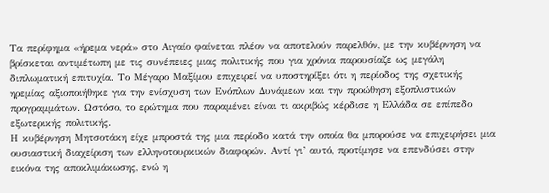Τα περίφημα «ήρεμα νερά» στο Αιγαίο φαίνεται πλέον να αποτελούν παρελθόν, με την κυβέρνηση να βρίσκεται αντιμέτωπη με τις συνέπειες μιας πολιτικής που για χρόνια παρουσίαζε ως μεγάλη διπλωματική επιτυχία. Το Μέγαρο Μαξίμου επιχειρεί να υποστηρίξει ότι η περίοδος της σχετικής ηρεμίας αξιοποιήθηκε για την ενίσχυση των Ενόπλων Δυνάμεων και την προώθηση εξοπλιστικών προγραμμάτων. Ωστόσο, το ερώτημα που παραμένει είναι τι ακριβώς κέρδισε η Ελλάδα σε επίπεδο εξωτερικής πολιτικής.
Η κυβέρνηση Μητσοτάκη είχε μπροστά της μια περίοδο κατά την οποία θα μπορούσε να επιχειρήσει μια ουσιαστική διαχείριση των ελληνοτουρκικών διαφορών. Αντί γι’ αυτό, προτίμησε να επενδύσει στην εικόνα της αποκλιμάκωσης, ενώ η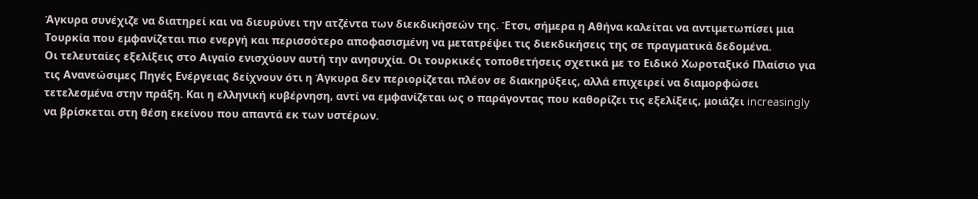Άγκυρα συνέχιζε να διατηρεί και να διευρύνει την ατζέντα των διεκδικήσεών της. Έτσι, σήμερα η Αθήνα καλείται να αντιμετωπίσει μια Τουρκία που εμφανίζεται πιο ενεργή και περισσότερο αποφασισμένη να μετατρέψει τις διεκδικήσεις της σε πραγματικά δεδομένα.
Οι τελευταίες εξελίξεις στο Αιγαίο ενισχύουν αυτή την ανησυχία. Οι τουρκικές τοποθετήσεις σχετικά με το Ειδικό Χωροταξικό Πλαίσιο για τις Ανανεώσιμες Πηγές Ενέργειας δείχνουν ότι η Άγκυρα δεν περιορίζεται πλέον σε διακηρύξεις, αλλά επιχειρεί να διαμορφώσει τετελεσμένα στην πράξη. Και η ελληνική κυβέρνηση, αντί να εμφανίζεται ως ο παράγοντας που καθορίζει τις εξελίξεις, μοιάζει increasingly να βρίσκεται στη θέση εκείνου που απαντά εκ των υστέρων.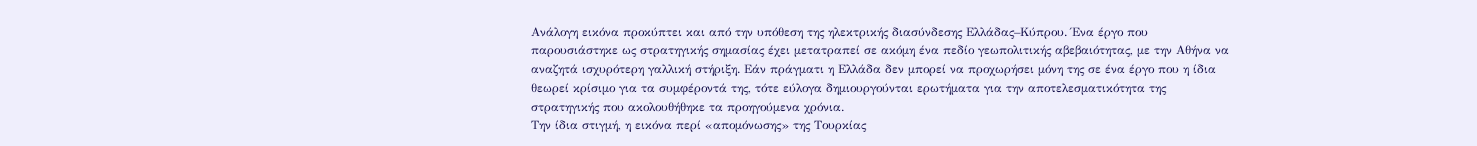Ανάλογη εικόνα προκύπτει και από την υπόθεση της ηλεκτρικής διασύνδεσης Ελλάδας–Κύπρου. Ένα έργο που παρουσιάστηκε ως στρατηγικής σημασίας έχει μετατραπεί σε ακόμη ένα πεδίο γεωπολιτικής αβεβαιότητας, με την Αθήνα να αναζητά ισχυρότερη γαλλική στήριξη. Εάν πράγματι η Ελλάδα δεν μπορεί να προχωρήσει μόνη της σε ένα έργο που η ίδια θεωρεί κρίσιμο για τα συμφέροντά της, τότε εύλογα δημιουργούνται ερωτήματα για την αποτελεσματικότητα της στρατηγικής που ακολουθήθηκε τα προηγούμενα χρόνια.
Την ίδια στιγμή, η εικόνα περί «απομόνωσης» της Τουρκίας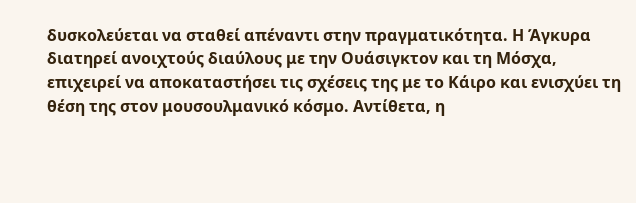δυσκολεύεται να σταθεί απέναντι στην πραγματικότητα. Η Άγκυρα διατηρεί ανοιχτούς διαύλους με την Ουάσιγκτον και τη Μόσχα, επιχειρεί να αποκαταστήσει τις σχέσεις της με το Κάιρο και ενισχύει τη θέση της στον μουσουλμανικό κόσμο. Αντίθετα, η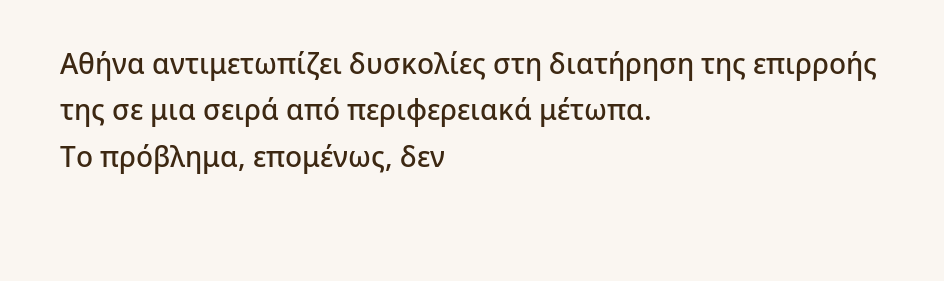Αθήνα αντιμετωπίζει δυσκολίες στη διατήρηση της επιρροής της σε μια σειρά από περιφερειακά μέτωπα.
Το πρόβλημα, επομένως, δεν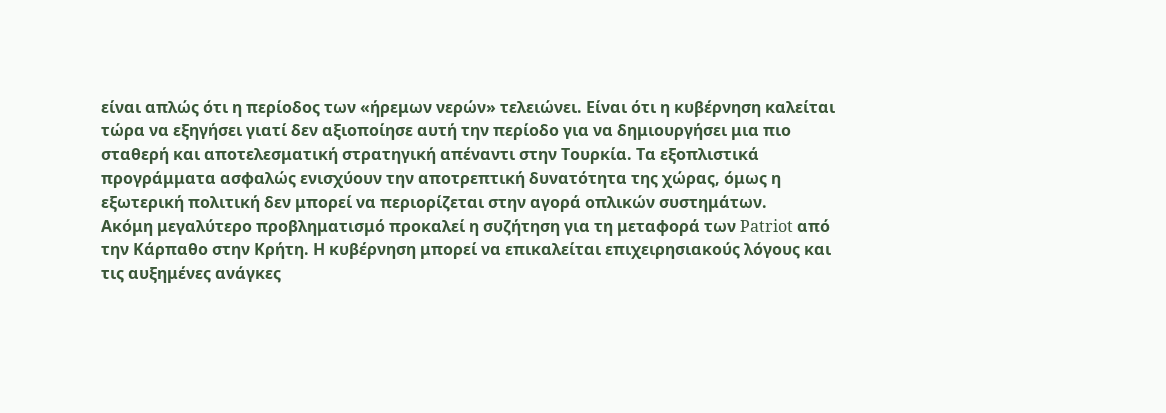είναι απλώς ότι η περίοδος των «ήρεμων νερών» τελειώνει. Είναι ότι η κυβέρνηση καλείται τώρα να εξηγήσει γιατί δεν αξιοποίησε αυτή την περίοδο για να δημιουργήσει μια πιο σταθερή και αποτελεσματική στρατηγική απέναντι στην Τουρκία. Τα εξοπλιστικά προγράμματα ασφαλώς ενισχύουν την αποτρεπτική δυνατότητα της χώρας, όμως η εξωτερική πολιτική δεν μπορεί να περιορίζεται στην αγορά οπλικών συστημάτων.
Ακόμη μεγαλύτερο προβληματισμό προκαλεί η συζήτηση για τη μεταφορά των Patriot από την Κάρπαθο στην Κρήτη. Η κυβέρνηση μπορεί να επικαλείται επιχειρησιακούς λόγους και τις αυξημένες ανάγκες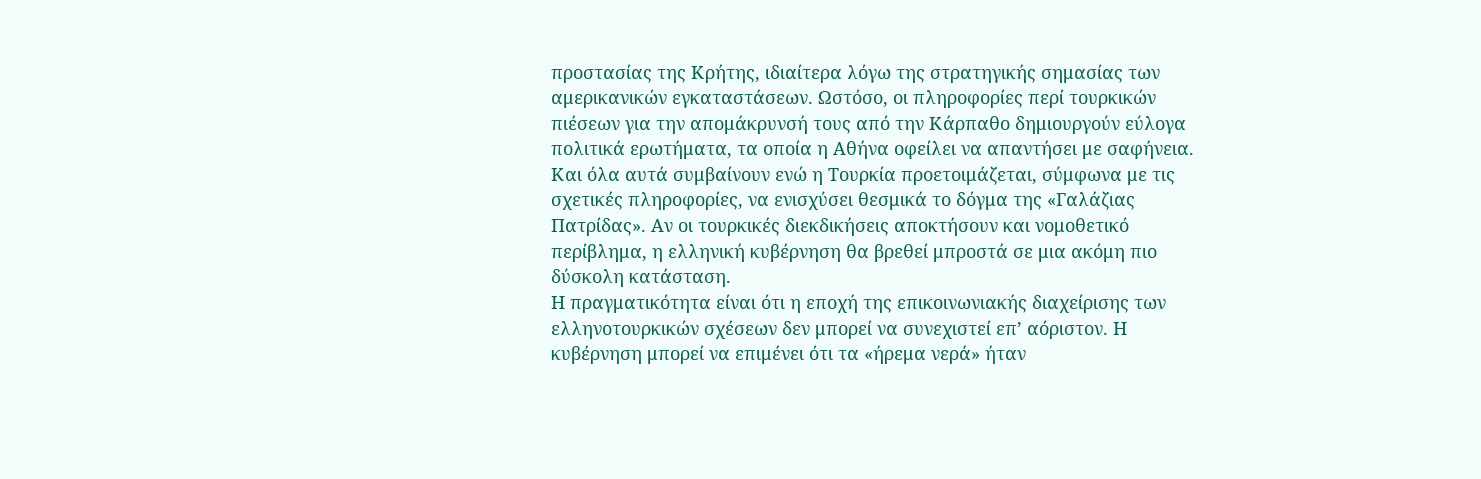προστασίας της Κρήτης, ιδιαίτερα λόγω της στρατηγικής σημασίας των αμερικανικών εγκαταστάσεων. Ωστόσο, οι πληροφορίες περί τουρκικών πιέσεων για την απομάκρυνσή τους από την Κάρπαθο δημιουργούν εύλογα πολιτικά ερωτήματα, τα οποία η Αθήνα οφείλει να απαντήσει με σαφήνεια.
Και όλα αυτά συμβαίνουν ενώ η Τουρκία προετοιμάζεται, σύμφωνα με τις σχετικές πληροφορίες, να ενισχύσει θεσμικά το δόγμα της «Γαλάζιας Πατρίδας». Αν οι τουρκικές διεκδικήσεις αποκτήσουν και νομοθετικό περίβλημα, η ελληνική κυβέρνηση θα βρεθεί μπροστά σε μια ακόμη πιο δύσκολη κατάσταση.
Η πραγματικότητα είναι ότι η εποχή της επικοινωνιακής διαχείρισης των ελληνοτουρκικών σχέσεων δεν μπορεί να συνεχιστεί επ’ αόριστον. Η κυβέρνηση μπορεί να επιμένει ότι τα «ήρεμα νερά» ήταν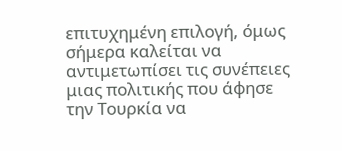επιτυχημένη επιλογή, όμως σήμερα καλείται να αντιμετωπίσει τις συνέπειες μιας πολιτικής που άφησε την Τουρκία να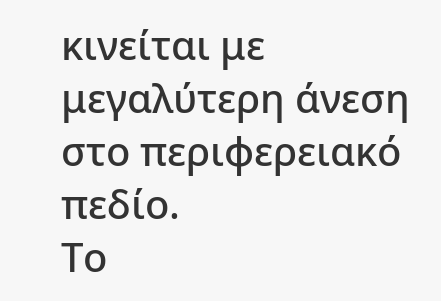κινείται με μεγαλύτερη άνεση στο περιφερειακό πεδίο.
Το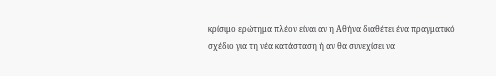κρίσιμο ερώτημα πλέον είναι αν η Αθήνα διαθέτει ένα πραγματικό σχέδιο για τη νέα κατάσταση ή αν θα συνεχίσει να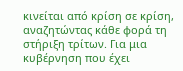κινείται από κρίση σε κρίση, αναζητώντας κάθε φορά τη στήριξη τρίτων. Για μια κυβέρνηση που έχει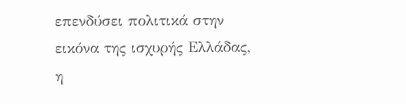επενδύσει πολιτικά στην εικόνα της ισχυρής Ελλάδας, η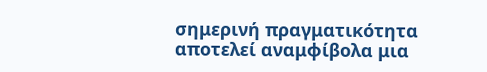σημερινή πραγματικότητα αποτελεί αναμφίβολα μια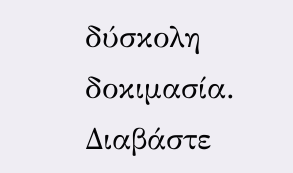δύσκολη δοκιμασία.
Διαβάστε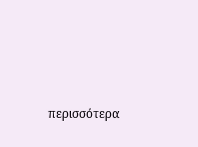περισσότερα